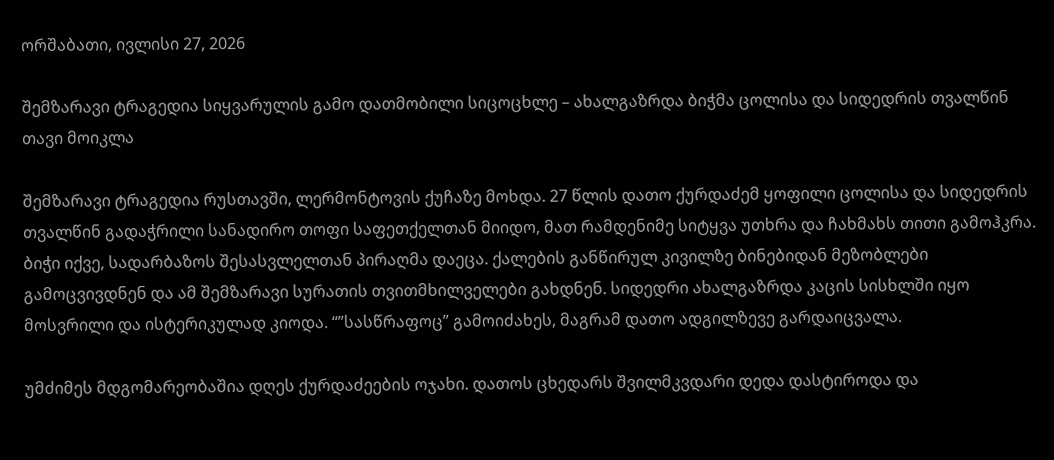ორშაბათი, ივლისი 27, 2026

შემზარავი ტრაგედია სიყვარულის გამო დათმობილი სიცოცხლე – ახალგაზრდა ბიჭმა ცოლისა და სიდედრის თვალწინ თავი მოიკლა

შემზარავი ტრაგედია რუსთავში, ლერმონტოვის ქუჩაზე მოხდა. 27 წლის დათო ქურდაძემ ყოფილი ცოლისა და სიდედრის თვალწინ გადაჭრილი სანადირო თოფი საფეთქელთან მიიდო, მათ რამდენიმე სიტყვა უთხრა და ჩახმახს თითი გამოჰკრა. ბიჭი იქვე, სადარბაზოს შესასვლელთან პირაღმა დაეცა. ქალების განწირულ კივილზე ბინებიდან მეზობლები გამოცვივდნენ და ამ შემზარავი სურათის თვითმხილველები გახდნენ. სიდედრი ახალგაზრდა კაცის სისხლში იყო მოსვრილი და ისტერიკულად კიოდა. “”სასწრაფოც” გამოიძახეს, მაგრამ დათო ადგილზევე გარდაიცვალა.

უმძიმეს მდგომარეობაშია დღეს ქურდაძეების ოჯახი. დათოს ცხედარს შვილმკვდარი დედა დასტიროდა და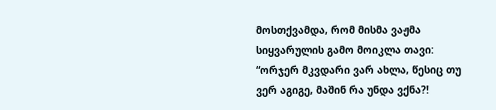მოსთქვამდა, რომ მისმა ვაჟმა სიყვარულის გამო მოიკლა თავი:
“ორჯერ მკვდარი ვარ ახლა, წესიც თუ ვერ აგიგე, მაშინ რა უნდა ვქნა?!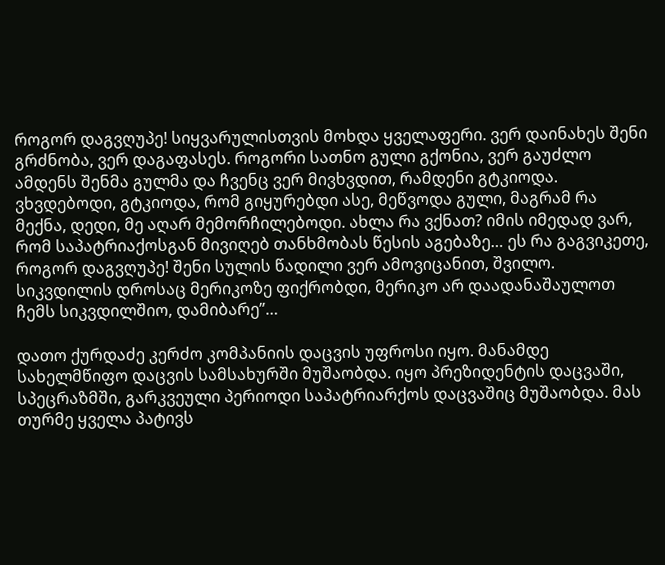როგორ დაგვღუპე! სიყვარულისთვის მოხდა ყველაფერი. ვერ დაინახეს შენი გრძნობა, ვერ დაგაფასეს. როგორი სათნო გული გქონია, ვერ გაუძლო ამდენს შენმა გულმა და ჩვენც ვერ მივხვდით, რამდენი გტკიოდა. ვხვდებოდი, გტკიოდა, რომ გიყურებდი ასე, მეწვოდა გული, მაგრამ რა მექნა, დედი, მე აღარ მემორჩილებოდი. ახლა რა ვქნათ? იმის იმედად ვარ, რომ საპატრიაქოსგან მივიღებ თანხმობას წესის აგებაზე… ეს რა გაგვიკეთე, როგორ დაგვღუპე! შენი სულის წადილი ვერ ამოვიცანით, შვილო. სიკვდილის დროსაც მერიკოზე ფიქრობდი, მერიკო არ დაადანაშაულოთ ჩემს სიკვდილშიო, დამიბარე”…

დათო ქურდაძე კერძო კომპანიის დაცვის უფროსი იყო. მანამდე სახელმწიფო დაცვის სამსახურში მუშაობდა. იყო პრეზიდენტის დაცვაში, სპეცრაზმში, გარკვეული პერიოდი საპატრიარქოს დაცვაშიც მუშაობდა. მას თურმე ყველა პატივს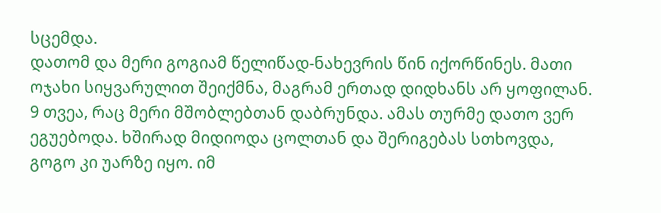სცემდა.
დათომ და მერი გოგიამ წელიწად-ნახევრის წინ იქორწინეს. მათი ოჯახი სიყვარულით შეიქმნა, მაგრამ ერთად დიდხანს არ ყოფილან. 9 თვეა, რაც მერი მშობლებთან დაბრუნდა. ამას თურმე დათო ვერ ეგუებოდა. ხშირად მიდიოდა ცოლთან და შერიგებას სთხოვდა, გოგო კი უარზე იყო. იმ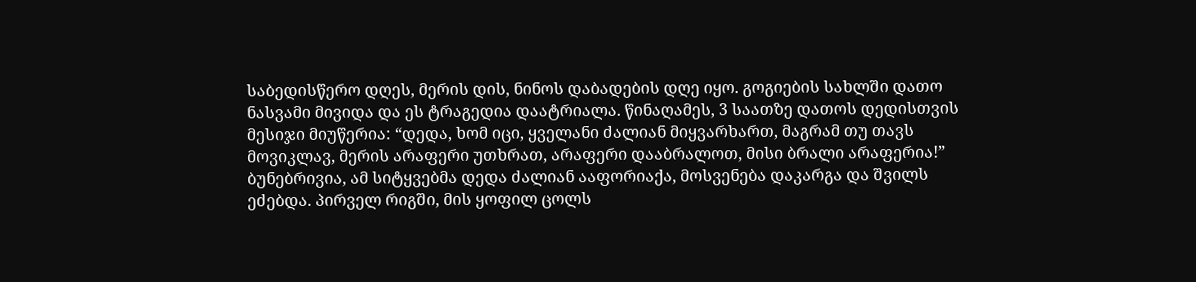საბედისწერო დღეს, მერის დის, ნინოს დაბადების დღე იყო. გოგიების სახლში დათო ნასვამი მივიდა და ეს ტრაგედია დაატრიალა. წინაღამეს, 3 საათზე დათოს დედისთვის მესიჯი მიუწერია: “დედა, ხომ იცი, ყველანი ძალიან მიყვარხართ, მაგრამ თუ თავს მოვიკლავ, მერის არაფერი უთხრათ, არაფერი დააბრალოთ, მისი ბრალი არაფერია!”
ბუნებრივია, ამ სიტყვებმა დედა ძალიან ააფორიაქა, მოსვენება დაკარგა და შვილს ეძებდა. პირველ რიგში, მის ყოფილ ცოლს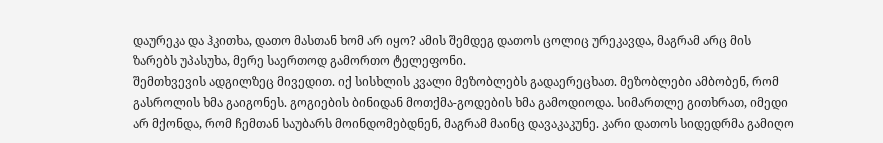დაურეკა და ჰკითხა, დათო მასთან ხომ არ იყო? ამის შემდეგ დათოს ცოლიც ურეკავდა, მაგრამ არც მის ზარებს უპასუხა, მერე საერთოდ გამორთო ტელეფონი.
შემთხვევის ადგილზეც მივედით. იქ სისხლის კვალი მეზობლებს გადაერეცხათ. მეზობლები ამბობენ, რომ გასროლის ხმა გაიგონეს. გოგიების ბინიდან მოთქმა-გოდების ხმა გამოდიოდა. სიმართლე გითხრათ, იმედი არ მქონდა, რომ ჩემთან საუბარს მოინდომებდნენ, მაგრამ მაინც დავაკაკუნე. კარი დათოს სიდედრმა გამიღო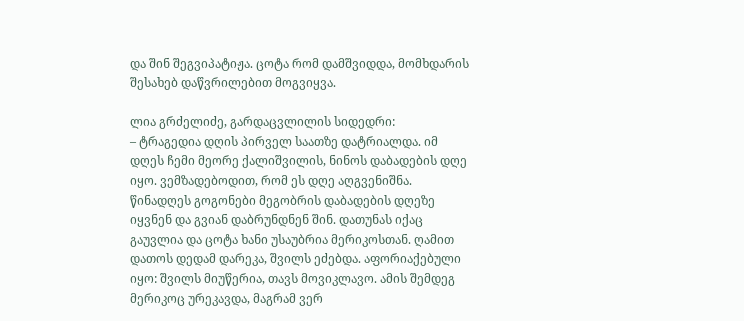და შინ შეგვიპატიჟა. ცოტა რომ დამშვიდდა, მომხდარის შესახებ დაწვრილებით მოგვიყვა.

ლია გრძელიძე, გარდაცვლილის სიდედრი:
– ტრაგედია დღის პირველ საათზე დატრიალდა. იმ დღეს ჩემი მეორე ქალიშვილის, ნინოს დაბადების დღე იყო. ვემზადებოდით, რომ ეს დღე აღგვენიშნა. წინადღეს გოგონები მეგობრის დაბადების დღეზე იყვნენ და გვიან დაბრუნდნენ შინ. დათუნას იქაც გაუვლია და ცოტა ხანი უსაუბრია მერიკოსთან. ღამით დათოს დედამ დარეკა, შვილს ეძებდა. აფორიაქებული იყო: შვილს მიუწერია, თავს მოვიკლავო. ამის შემდეგ მერიკოც ურეკავდა, მაგრამ ვერ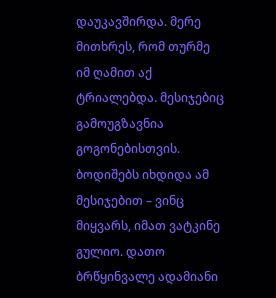დაუკავშირდა. მერე მითხრეს, რომ თურმე იმ ღამით აქ ტრიალებდა. მესიჯებიც გამოუგზავნია გოგონებისთვის. ბოდიშებს იხდიდა ამ მესიჯებით – ვინც მიყვარს, იმათ ვატკინე გულიო. დათო ბრწყინვალე ადამიანი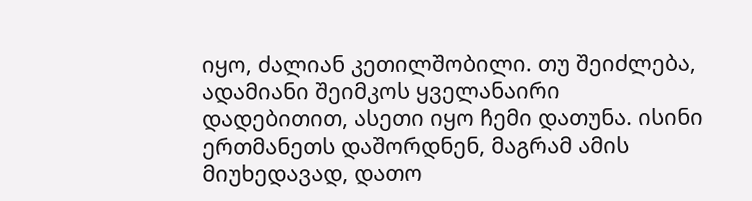იყო, ძალიან კეთილშობილი. თუ შეიძლება, ადამიანი შეიმკოს ყველანაირი დადებითით, ასეთი იყო ჩემი დათუნა. ისინი ერთმანეთს დაშორდნენ, მაგრამ ამის მიუხედავად, დათო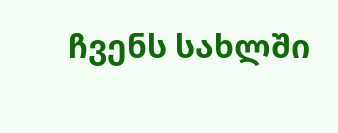ჩვენს სახლში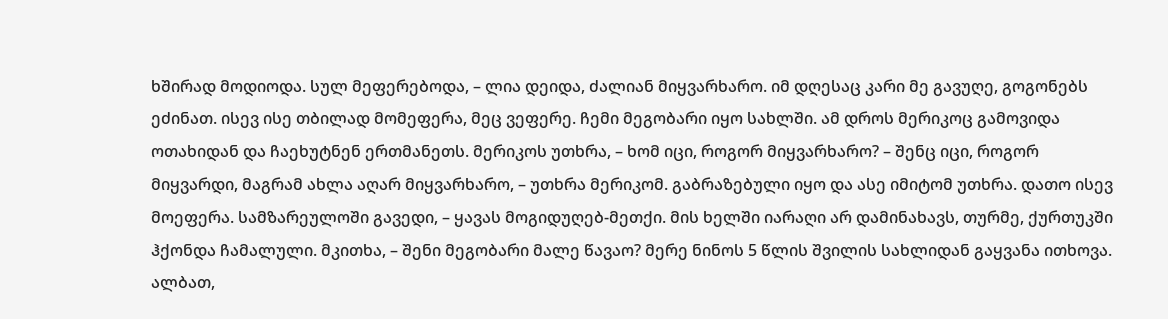ხშირად მოდიოდა. სულ მეფერებოდა, – ლია დეიდა, ძალიან მიყვარხარო. იმ დღესაც კარი მე გავუღე, გოგონებს ეძინათ. ისევ ისე თბილად მომეფერა, მეც ვეფერე. ჩემი მეგობარი იყო სახლში. ამ დროს მერიკოც გამოვიდა ოთახიდან და ჩაეხუტნენ ერთმანეთს. მერიკოს უთხრა, – ხომ იცი, როგორ მიყვარხარო? – შენც იცი, როგორ მიყვარდი, მაგრამ ახლა აღარ მიყვარხარო, – უთხრა მერიკომ. გაბრაზებული იყო და ასე იმიტომ უთხრა. დათო ისევ მოეფერა. სამზარეულოში გავედი, – ყავას მოგიდუღებ-მეთქი. მის ხელში იარაღი არ დამინახავს, თურმე, ქურთუკში ჰქონდა ჩამალული. მკითხა, – შენი მეგობარი მალე წავაო? მერე ნინოს 5 წლის შვილის სახლიდან გაყვანა ითხოვა. ალბათ,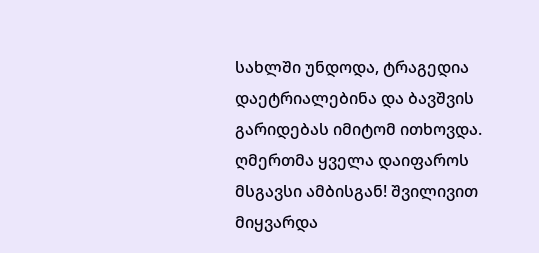სახლში უნდოდა, ტრაგედია დაეტრიალებინა და ბავშვის გარიდებას იმიტომ ითხოვდა. ღმერთმა ყველა დაიფაროს მსგავსი ამბისგან! შვილივით მიყვარდა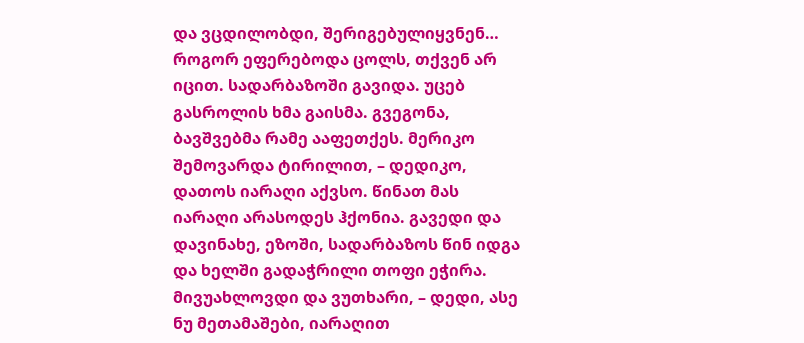და ვცდილობდი, შერიგებულიყვნენ… როგორ ეფერებოდა ცოლს, თქვენ არ იცით. სადარბაზოში გავიდა. უცებ გასროლის ხმა გაისმა. გვეგონა, ბავშვებმა რამე ააფეთქეს. მერიკო შემოვარდა ტირილით, – დედიკო, დათოს იარაღი აქვსო. წინათ მას იარაღი არასოდეს ჰქონია. გავედი და დავინახე, ეზოში, სადარბაზოს წინ იდგა და ხელში გადაჭრილი თოფი ეჭირა. მივუახლოვდი და ვუთხარი, – დედი, ასე ნუ მეთამაშები, იარაღით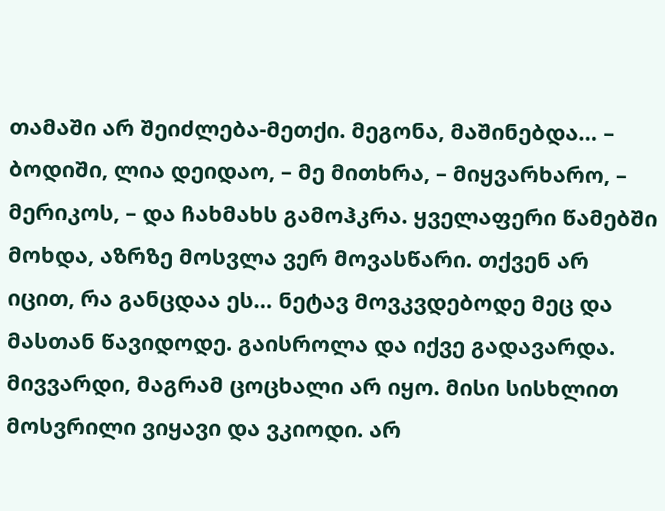თამაში არ შეიძლება-მეთქი. მეგონა, მაშინებდა… – ბოდიში, ლია დეიდაო, – მე მითხრა, – მიყვარხარო, – მერიკოს, – და ჩახმახს გამოჰკრა. ყველაფერი წამებში მოხდა, აზრზე მოსვლა ვერ მოვასწარი. თქვენ არ იცით, რა განცდაა ეს… ნეტავ მოვკვდებოდე მეც და მასთან წავიდოდე. გაისროლა და იქვე გადავარდა. მივვარდი, მაგრამ ცოცხალი არ იყო. მისი სისხლით მოსვრილი ვიყავი და ვკიოდი. არ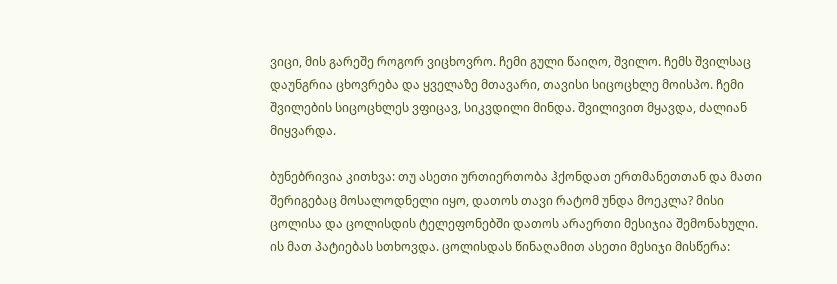ვიცი, მის გარეშე როგორ ვიცხოვრო. ჩემი გული წაიღო, შვილო. ჩემს შვილსაც დაუნგრია ცხოვრება და ყველაზე მთავარი, თავისი სიცოცხლე მოისპო. ჩემი შვილების სიცოცხლეს ვფიცავ, სიკვდილი მინდა. შვილივით მყავდა, ძალიან მიყვარდა.

ბუნებრივია კითხვა: თუ ასეთი ურთიერთობა ჰქონდათ ერთმანეთთან და მათი შერიგებაც მოსალოდნელი იყო, დათოს თავი რატომ უნდა მოეკლა? მისი ცოლისა და ცოლისდის ტელეფონებში დათოს არაერთი მესიჯია შემონახული. ის მათ პატიებას სთხოვდა. ცოლისდას წინაღამით ასეთი მესიჯი მისწერა: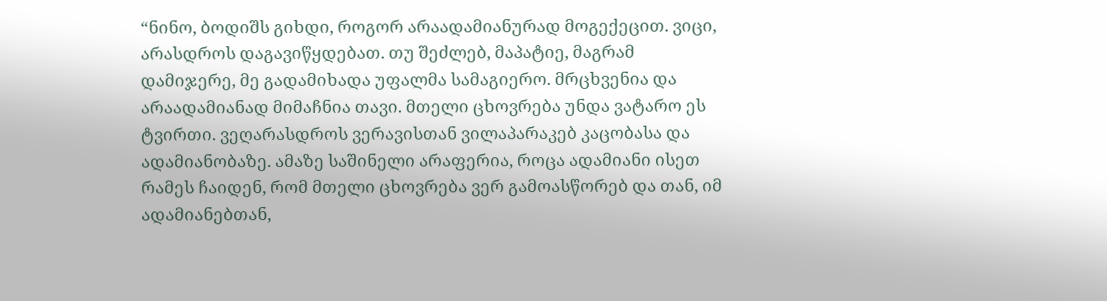“ნინო, ბოდიშს გიხდი, როგორ არაადამიანურად მოგექეცით. ვიცი, არასდროს დაგავიწყდებათ. თუ შეძლებ, მაპატიე, მაგრამ დამიჯერე, მე გადამიხადა უფალმა სამაგიერო. მრცხვენია და არაადამიანად მიმაჩნია თავი. მთელი ცხოვრება უნდა ვატარო ეს ტვირთი. ვეღარასდროს ვერავისთან ვილაპარაკებ კაცობასა და ადამიანობაზე. ამაზე საშინელი არაფერია, როცა ადამიანი ისეთ რამეს ჩაიდენ, რომ მთელი ცხოვრება ვერ გამოასწორებ და თან, იმ ადამიანებთან,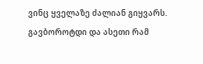ვინც ყველაზე ძალიან გიყვარს. გავბოროტდი და ასეთი რამ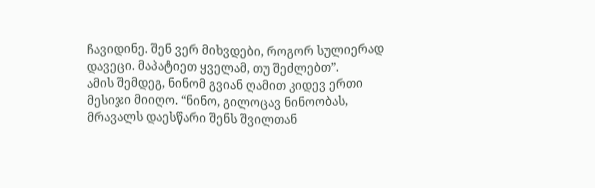ჩავიდინე. შენ ვერ მიხვდები, როგორ სულიერად დავეცი. მაპატიეთ ყველამ, თუ შეძლებთ”.
ამის შემდეგ, ნინომ გვიან ღამით კიდევ ერთი მესიჯი მიიღო. “ნინო, გილოცავ ნინოობას, მრავალს დაესწარი შენს შვილთან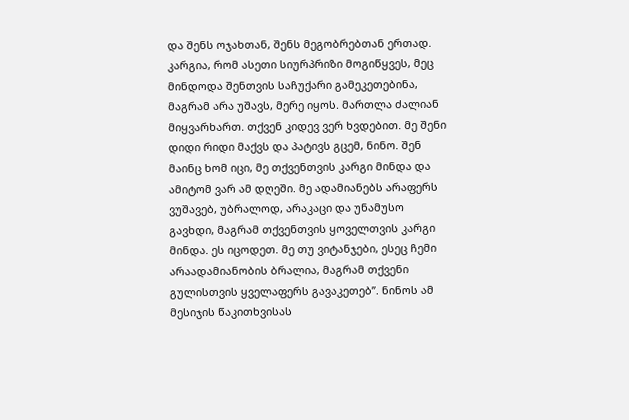და შენს ოჯახთან, შენს მეგობრებთან ერთად. კარგია, რომ ასეთი სიურპრიზი მოგიწყვეს, მეც მინდოდა შენთვის საჩუქარი გამეკეთებინა, მაგრამ არა უშავს, მერე იყოს. მართლა ძალიან მიყვარხართ. თქვენ კიდევ ვერ ხვდებით. მე შენი დიდი რიდი მაქვს და პატივს გცემ, ნინო. შენ მაინც ხომ იცი, მე თქვენთვის კარგი მინდა და ამიტომ ვარ ამ დღეში. მე ადამიანებს არაფერს ვუშავებ, უბრალოდ, არაკაცი და უნამუსო გავხდი, მაგრამ თქვენთვის ყოველთვის კარგი მინდა. ეს იცოდეთ. მე თუ ვიტანჯები, ესეც ჩემი არაადამიანობის ბრალია, მაგრამ თქვენი გულისთვის ყველაფერს გავაკეთებ”. ნინოს ამ მესიჯის წაკითხვისას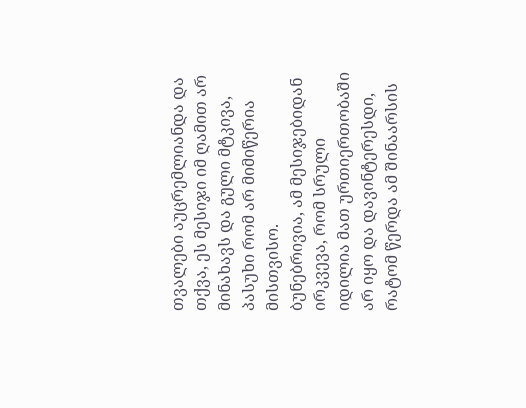თვალები აუცრემლიანდა და თქვა, ეს მესიჯი იმ ღამით არ მინახავს და გული მტკივა, პასუხი რომ არ მიმიწერია მისთვისო.
ბუნებრივია, ამ მესიჯებიდან ირკვევა, რომ სრული იდილია მათ ურთიერთობაში არ იყო და დავინტერესდი, რატომ წერდა ამ შინაარსის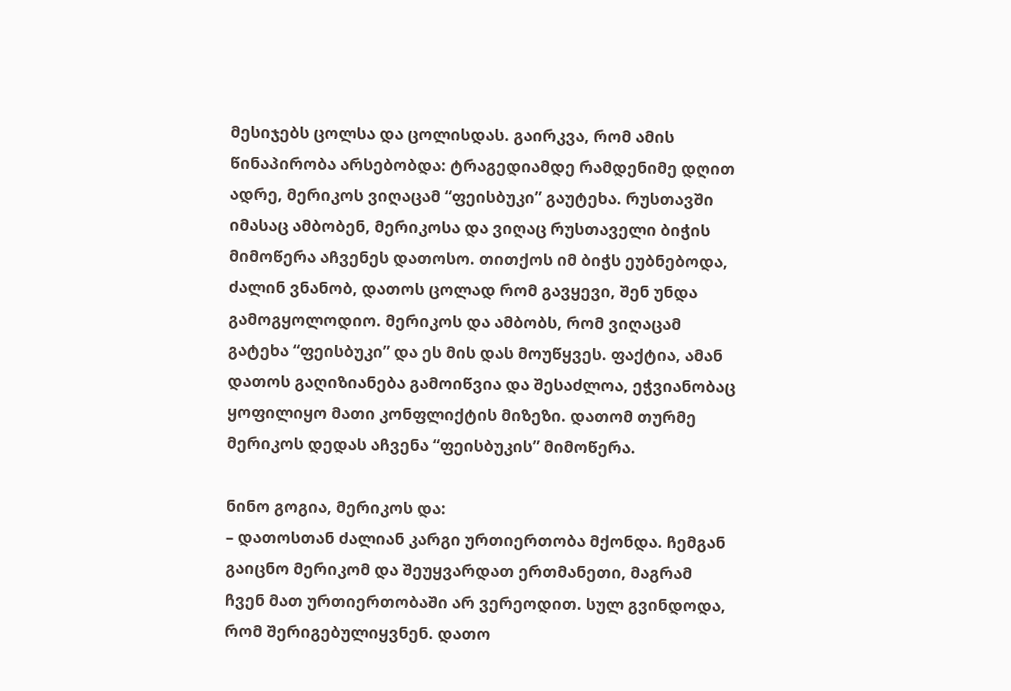მესიჯებს ცოლსა და ცოლისდას. გაირკვა, რომ ამის წინაპირობა არსებობდა: ტრაგედიამდე რამდენიმე დღით ადრე, მერიკოს ვიღაცამ “ფეისბუკი” გაუტეხა. რუსთავში იმასაც ამბობენ, მერიკოსა და ვიღაც რუსთაველი ბიჭის მიმოწერა აჩვენეს დათოსო. თითქოს იმ ბიჭს ეუბნებოდა, ძალინ ვნანობ, დათოს ცოლად რომ გავყევი, შენ უნდა გამოგყოლოდიო. მერიკოს და ამბობს, რომ ვიღაცამ გატეხა “ფეისბუკი” და ეს მის დას მოუწყვეს. ფაქტია, ამან დათოს გაღიზიანება გამოიწვია და შესაძლოა, ეჭვიანობაც ყოფილიყო მათი კონფლიქტის მიზეზი. დათომ თურმე მერიკოს დედას აჩვენა “ფეისბუკის” მიმოწერა.

ნინო გოგია, მერიკოს და:
– დათოსთან ძალიან კარგი ურთიერთობა მქონდა. ჩემგან გაიცნო მერიკომ და შეუყვარდათ ერთმანეთი, მაგრამ ჩვენ მათ ურთიერთობაში არ ვერეოდით. სულ გვინდოდა, რომ შერიგებულიყვნენ. დათო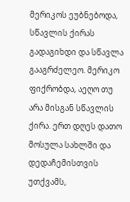მერიკოს ეუბნებოდა, სწავლის ქირას გადაგიხდი და სწავლა გააგრძელეო. მერიკო ფიქრობდა, აეღო თუ არა მისგან სწავლის ქირა. ერთ დღეს დათო მოსულა სახლში და დედაჩემისთვის უთქვამს,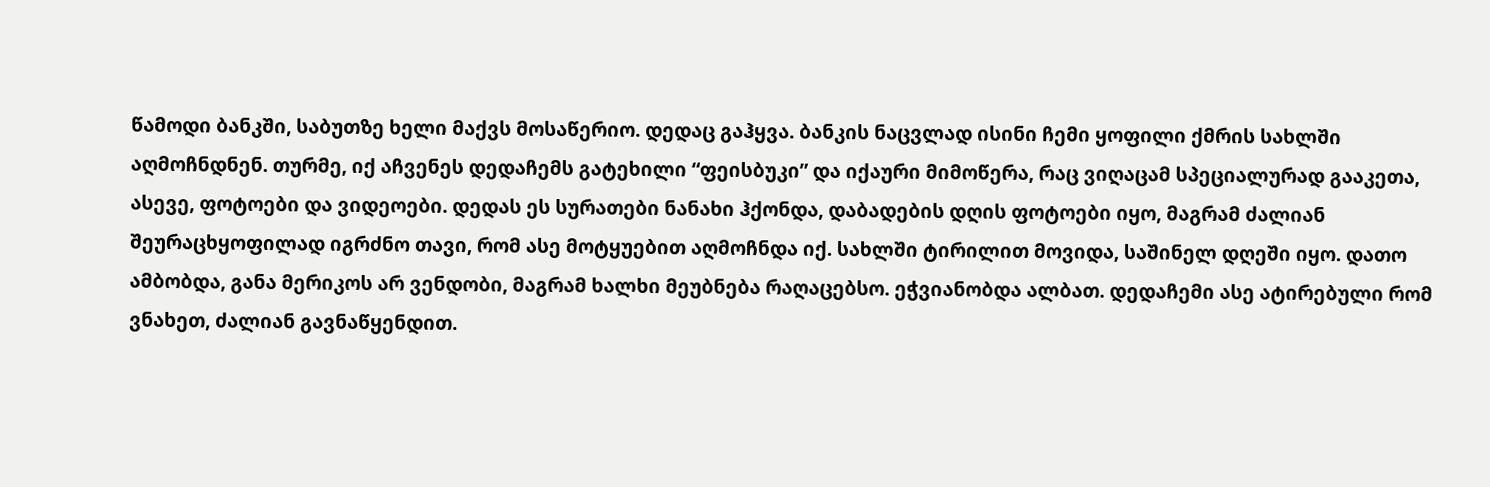წამოდი ბანკში, საბუთზე ხელი მაქვს მოსაწერიო. დედაც გაჰყვა. ბანკის ნაცვლად ისინი ჩემი ყოფილი ქმრის სახლში აღმოჩნდნენ. თურმე, იქ აჩვენეს დედაჩემს გატეხილი “ფეისბუკი” და იქაური მიმოწერა, რაც ვიღაცამ სპეციალურად გააკეთა, ასევე, ფოტოები და ვიდეოები. დედას ეს სურათები ნანახი ჰქონდა, დაბადების დღის ფოტოები იყო, მაგრამ ძალიან შეურაცხყოფილად იგრძნო თავი, რომ ასე მოტყუებით აღმოჩნდა იქ. სახლში ტირილით მოვიდა, საშინელ დღეში იყო. დათო ამბობდა, განა მერიკოს არ ვენდობი, მაგრამ ხალხი მეუბნება რაღაცებსო. ეჭვიანობდა ალბათ. დედაჩემი ასე ატირებული რომ ვნახეთ, ძალიან გავნაწყენდით.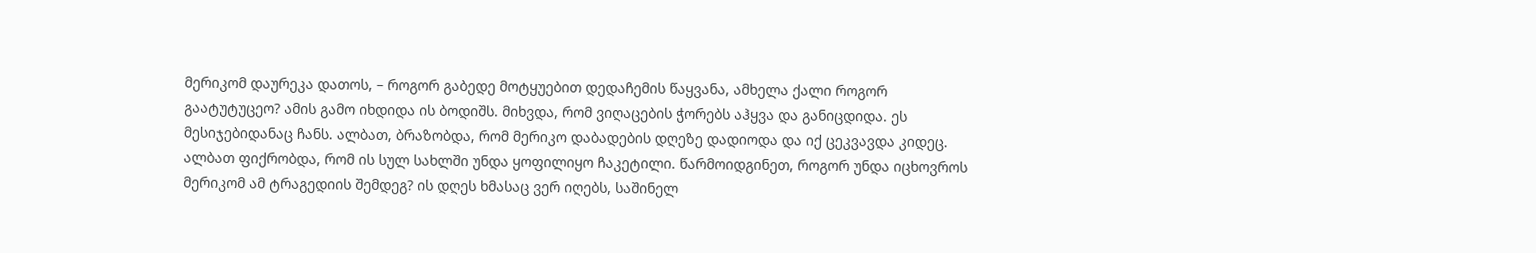მერიკომ დაურეკა დათოს, – როგორ გაბედე მოტყუებით დედაჩემის წაყვანა, ამხელა ქალი როგორ გაატუტუცეო? ამის გამო იხდიდა ის ბოდიშს. მიხვდა, რომ ვიღაცების ჭორებს აჰყვა და განიცდიდა. ეს მესიჯებიდანაც ჩანს. ალბათ, ბრაზობდა, რომ მერიკო დაბადების დღეზე დადიოდა და იქ ცეკვავდა კიდეც. ალბათ ფიქრობდა, რომ ის სულ სახლში უნდა ყოფილიყო ჩაკეტილი. წარმოიდგინეთ, როგორ უნდა იცხოვროს მერიკომ ამ ტრაგედიის შემდეგ? ის დღეს ხმასაც ვერ იღებს, საშინელ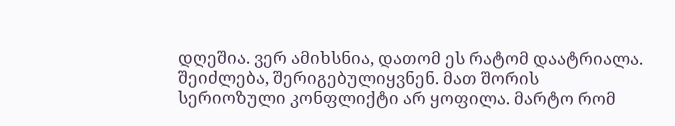დღეშია. ვერ ამიხსნია, დათომ ეს რატომ დაატრიალა. შეიძლება, შერიგებულიყვნენ. მათ შორის სერიოზული კონფლიქტი არ ყოფილა. მარტო რომ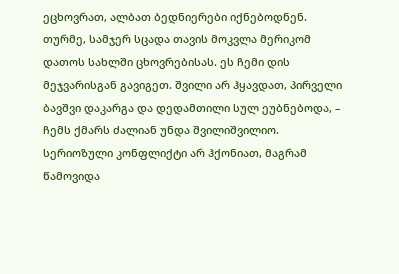ეცხოვრათ, ალბათ ბედნიერები იქნებოდნენ. თურმე, სამჯერ სცადა თავის მოკვლა მერიკომ დათოს სახლში ცხოვრებისას. ეს ჩემი დის მეჯვარისგან გავიგეთ. შვილი არ ჰყავდათ, პირველი ბავშვი დაკარგა და დედამთილი სულ ეუბნებოდა, – ჩემს ქმარს ძალიან უნდა შვილიშვილიო. სერიოზული კონფლიქტი არ ჰქონიათ, მაგრამ წამოვიდა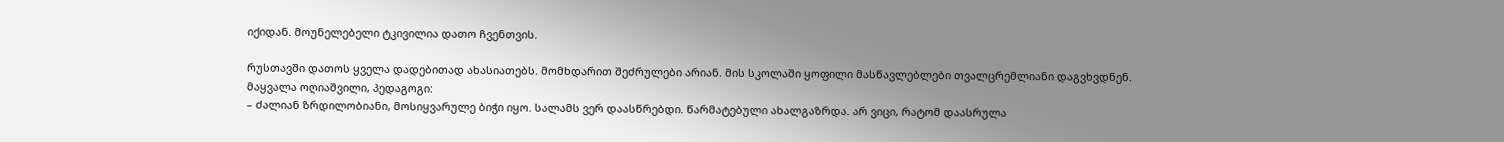იქიდან. მოუნელებელი ტკივილია დათო ჩვენთვის.

რუსთავში დათოს ყველა დადებითად ახასიათებს. მომხდარით შეძრულები არიან. მის სკოლაში ყოფილი მასწავლებლები თვალცრემლიანი დაგვხვდნენ.
მაყვალა ოღიაშვილი, პედაგოგი:
– ძალიან ზრდილობიანი, მოსიყვარულე ბიჭი იყო. სალამს ვერ დაასწრებდი. წარმატებული ახალგაზრდა. არ ვიცი, რატომ დაასრულა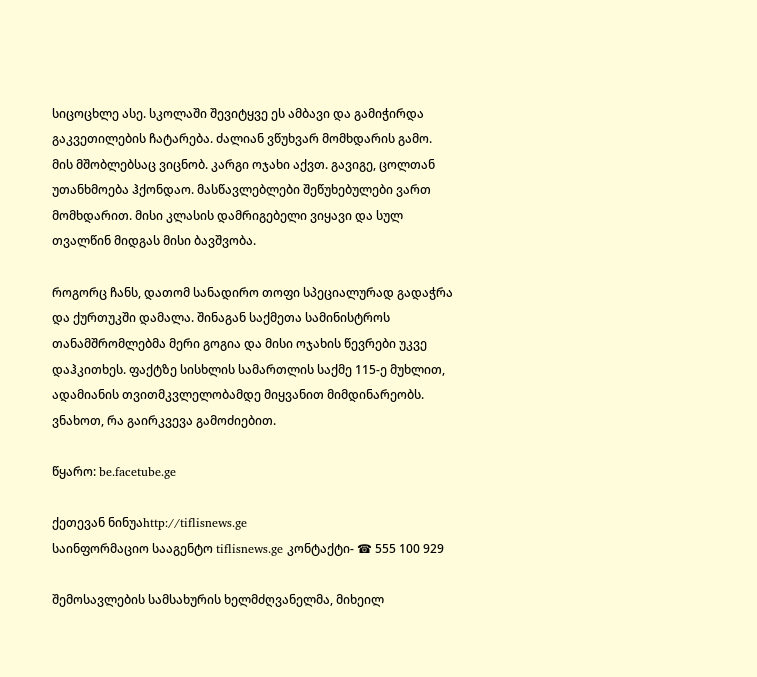სიცოცხლე ასე. სკოლაში შევიტყვე ეს ამბავი და გამიჭირდა გაკვეთილების ჩატარება. ძალიან ვწუხვარ მომხდარის გამო. მის მშობლებსაც ვიცნობ. კარგი ოჯახი აქვთ. გავიგე, ცოლთან უთანხმოება ჰქონდაო. მასწავლებლები შეწუხებულები ვართ მომხდარით. მისი კლასის დამრიგებელი ვიყავი და სულ თვალწინ მიდგას მისი ბავშვობა.

როგორც ჩანს, დათომ სანადირო თოფი სპეციალურად გადაჭრა და ქურთუკში დამალა. შინაგან საქმეთა სამინისტროს თანამშრომლებმა მერი გოგია და მისი ოჯახის წევრები უკვე დაჰკითხეს. ფაქტზე სისხლის სამართლის საქმე 115-ე მუხლით, ადამიანის თვითმკვლელობამდე მიყვანით მიმდინარეობს. ვნახოთ, რა გაირკვევა გამოძიებით.

წყარო: be.facetube.ge

ქეთევან ნინუაhttp://tiflisnews.ge
საინფორმაციო სააგენტო tiflisnews.ge კონტაქტი- ☎ 555 100 929

შემოსავლების სამსახურის ხელმძღვანელმა, მიხეილ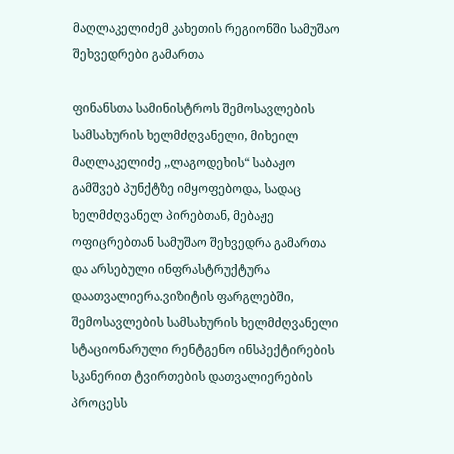მაღლაკელიძემ კახეთის რეგიონში სამუშაო შეხვედრები გამართა

ფინანსთა სამინისტროს შემოსავლების სამსახურის ხელმძღვანელი, მიხეილ მაღლაკელიძე ,,ლაგოდეხის“ საბაჟო გამშვებ პუნქტზე იმყოფებოდა, სადაც ხელმძღვანელ პირებთან, მებაჟე ოფიცრებთან სამუშაო შეხვედრა გამართა და არსებული ინფრასტრუქტურა დაათვალიერა.ვიზიტის ფარგლებში, შემოსავლების სამსახურის ხელმძღვანელი სტაციონარული რენტგენო ინსპექტირების სკანერით ტვირთების დათვალიერების პროცესს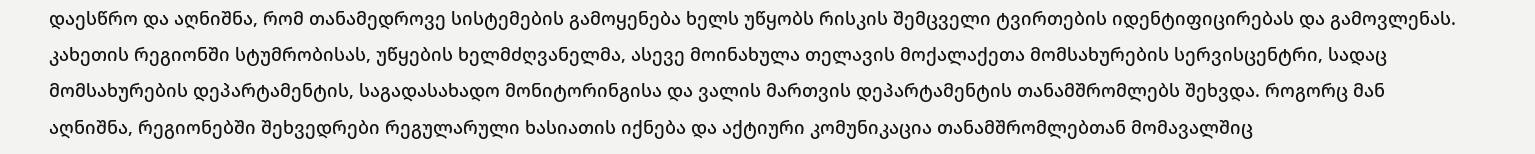დაესწრო და აღნიშნა, რომ თანამედროვე სისტემების გამოყენება ხელს უწყობს რისკის შემცველი ტვირთების იდენტიფიცირებას და გამოვლენას. კახეთის რეგიონში სტუმრობისას, უწყების ხელმძღვანელმა, ასევე მოინახულა თელავის მოქალაქეთა მომსახურების სერვისცენტრი, სადაც მომსახურების დეპარტამენტის, საგადასახადო მონიტორინგისა და ვალის მართვის დეპარტამენტის თანამშრომლებს შეხვდა. როგორც მან აღნიშნა, რეგიონებში შეხვედრები რეგულარული ხასიათის იქნება და აქტიური კომუნიკაცია თანამშრომლებთან მომავალშიც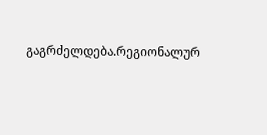გაგრძელდება.რეგიონალურ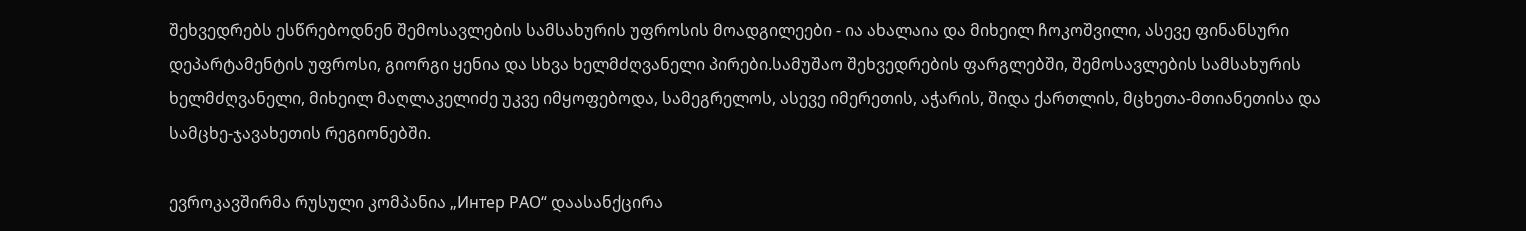შეხვედრებს ესწრებოდნენ შემოსავლების სამსახურის უფროსის მოადგილეები - ია ახალაია და მიხეილ ჩოკოშვილი, ასევე ფინანსური დეპარტამენტის უფროსი, გიორგი ყენია და სხვა ხელმძღვანელი პირები.სამუშაო შეხვედრების ფარგლებში, შემოსავლების სამსახურის ხელმძღვანელი, მიხეილ მაღლაკელიძე უკვე იმყოფებოდა, სამეგრელოს, ასევე იმერეთის, აჭარის, შიდა ქართლის, მცხეთა-მთიანეთისა და სამცხე-ჯავახეთის რეგიონებში.

ევროკავშირმა რუსული კომპანია „Интер РАО“ დაასანქცირა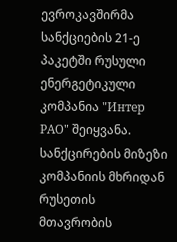ევროკავშირმა სანქციების 21-ე პაკეტში რუსული ენერგეტიკული კომპანია "Интер РАО" შეიყვანა. სანქცირების მიზეზი კომპანიის მხრიდან რუსეთის მთავრობის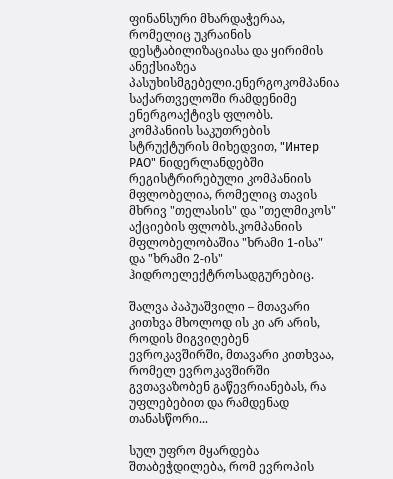ფინანსური მხარდაჭერაა, რომელიც უკრაინის დესტაბილიზაციასა და ყირიმის ანექსიაზეა პასუხისმგებელი.ენერგოკომპანია საქართველოში რამდენიმე ენერგოაქტივს ფლობს. კომპანიის საკუთრების სტრუქტურის მიხედვით, "Интер РАО" ნიდერლანდებში რეგისტრირებული კომპანიის მფლობელია, რომელიც თავის მხრივ "თელასის" და "თელმიკოს" აქციების ფლობს.კომპანიის მფლობელობაშია "ხრამი 1-ისა" და "ხრამი 2-ის" ჰიდროელექტროსადგურებიც.

შალვა პაპუაშვილი – მთავარი კითხვა მხოლოდ ის კი არ არის, როდის მიგვიღებენ ევროკავშირში, მთავარი კითხვაა, რომელ ევროკავშირში გვთავაზობენ გაწევრიანებას, რა უფლებებით და რამდენად თანასწორი...

სულ უფრო მყარდება შთაბეჭდილება, რომ ევროპის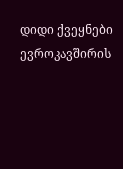დიდი ქვეყნები ევროკავშირის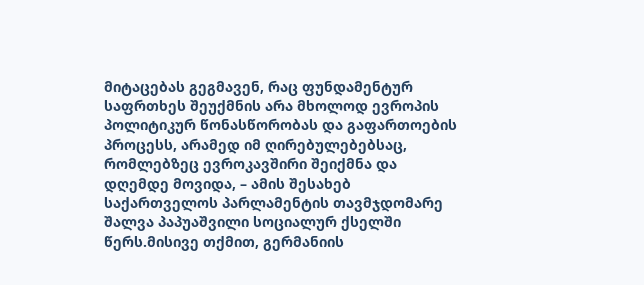მიტაცებას გეგმავენ, რაც ფუნდამენტურ საფრთხეს შეუქმნის არა მხოლოდ ევროპის პოლიტიკურ წონასწორობას და გაფართოების პროცესს, არამედ იმ ღირებულებებსაც, რომლებზეც ევროკავშირი შეიქმნა და დღემდე მოვიდა, – ამის შესახებ საქართველოს პარლამენტის თავმჯდომარე შალვა პაპუაშვილი სოციალურ ქსელში წერს.მისივე თქმით, გერმანიის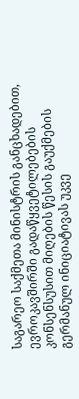საგარეო საქმეთა მინისტრის განცხადებით, ევროკავშირში გადაწყვეტილებების კონსენსუსით მიღების წესის გაუქმების გერმანულ ინიციატივას უკვე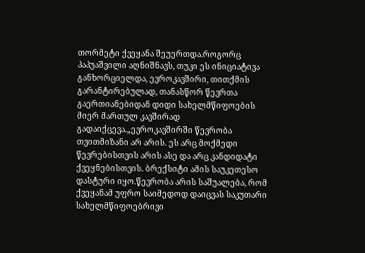თორმეტი ქვეყანა შეუერთდა.როგორც პაპუაშვილი აღნიშნავს, თუკი ეს ინიციატივა განხორციელდა, ევროკავშირი, თითქმის გარანტირებულად, თანასწორ წევრთა გაერთიანებიდან დიდი სახელმწიფოების მიერ მართულ კავშირად გადაიქცევა.„ევროკავშირში წევრობა თვითმიზანი არ არის. ეს არც მოქმედი წევრებისთვის არის ასე და არც კანდიდატი ქვეყნებისთვის. ბრექსიტი ამის საუკეთესო დასტური იყო.წევრობა არის საშუალება, რომ ქვეყანამ უფრო საიმედოდ დაიცვას საკუთარი სახელმწიფოებრივი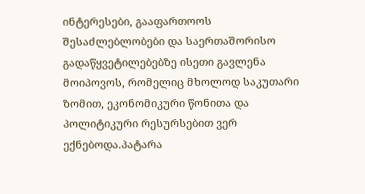ინტერესები, გააფართოოს შესაძლებლობები და საერთაშორისო გადაწყვეტილებებზე ისეთი გავლენა მოიპოვოს, რომელიც მხოლოდ საკუთარი ზომით, ეკონომიკური წონითა და პოლიტიკური რესურსებით ვერ ექნებოდა.პატარა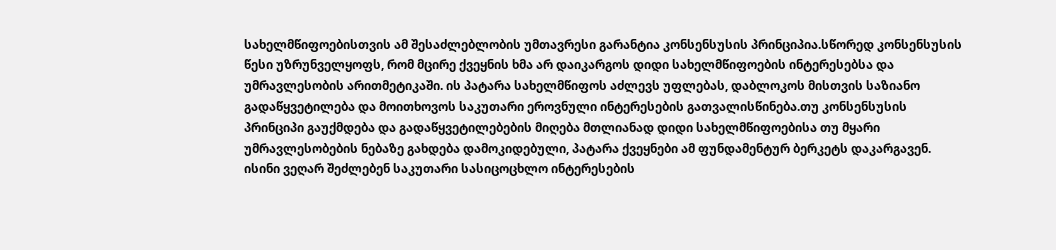სახელმწიფოებისთვის ამ შესაძლებლობის უმთავრესი გარანტია კონსენსუსის პრინციპია.სწორედ კონსენსუსის წესი უზრუნველყოფს, რომ მცირე ქვეყნის ხმა არ დაიკარგოს დიდი სახელმწიფოების ინტერესებსა და უმრავლესობის არითმეტიკაში. ის პატარა სახელმწიფოს აძლევს უფლებას, დაბლოკოს მისთვის საზიანო გადაწყვეტილება და მოითხოვოს საკუთარი ეროვნული ინტერესების გათვალისწინება.თუ კონსენსუსის პრინციპი გაუქმდება და გადაწყვეტილებების მიღება მთლიანად დიდი სახელმწიფოებისა თუ მყარი უმრავლესობების ნებაზე გახდება დამოკიდებული, პატარა ქვეყნები ამ ფუნდამენტურ ბერკეტს დაკარგავენ. ისინი ვეღარ შეძლებენ საკუთარი სასიცოცხლო ინტერესების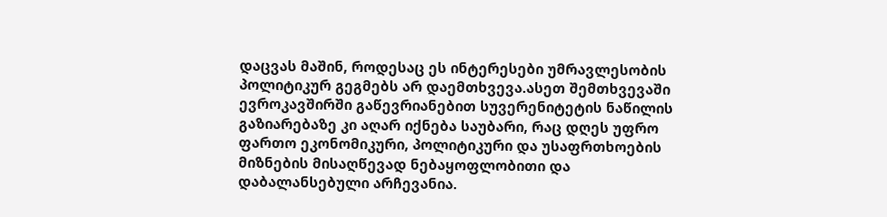დაცვას მაშინ, როდესაც ეს ინტერესები უმრავლესობის პოლიტიკურ გეგმებს არ დაემთხვევა.ასეთ შემთხვევაში ევროკავშირში გაწევრიანებით სუვერენიტეტის ნაწილის გაზიარებაზე კი აღარ იქნება საუბარი, რაც დღეს უფრო ფართო ეკონომიკური, პოლიტიკური და უსაფრთხოების მიზნების მისაღწევად ნებაყოფლობითი და დაბალანსებული არჩევანია.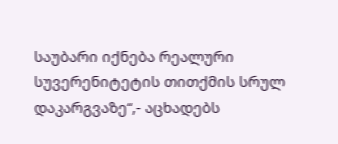საუბარი იქნება რეალური სუვერენიტეტის თითქმის სრულ დაკარგვაზე“,- აცხადებს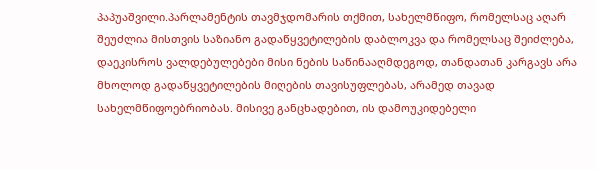პაპუაშვილი.პარლამენტის თავმჯდომარის თქმით, სახელმწიფო, რომელსაც აღარ შეუძლია მისთვის საზიანო გადაწყვეტილების დაბლოკვა და რომელსაც შეიძლება, დაეკისროს ვალდებულებები მისი ნების საწინააღმდეგოდ, თანდათან კარგავს არა მხოლოდ გადაწყვეტილების მიღების თავისუფლებას, არამედ თავად სახელმწიფოებრიობას. მისივე განცხადებით, ის დამოუკიდებელი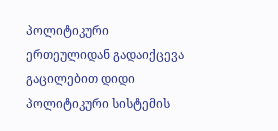პოლიტიკური ერთეულიდან გადაიქცევა გაცილებით დიდი პოლიტიკური სისტემის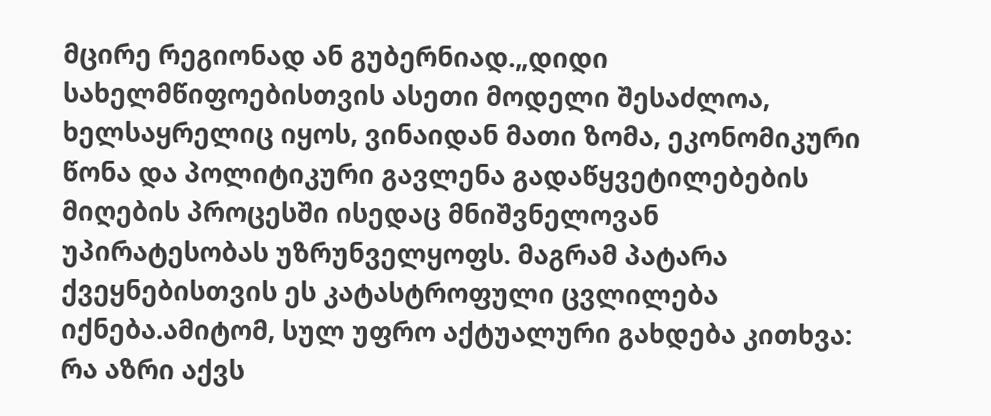მცირე რეგიონად ან გუბერნიად.„დიდი სახელმწიფოებისთვის ასეთი მოდელი შესაძლოა, ხელსაყრელიც იყოს, ვინაიდან მათი ზომა, ეკონომიკური წონა და პოლიტიკური გავლენა გადაწყვეტილებების მიღების პროცესში ისედაც მნიშვნელოვან უპირატესობას უზრუნველყოფს. მაგრამ პატარა ქვეყნებისთვის ეს კატასტროფული ცვლილება იქნება.ამიტომ, სულ უფრო აქტუალური გახდება კითხვა: რა აზრი აქვს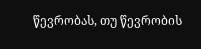წევრობას, თუ წევრობის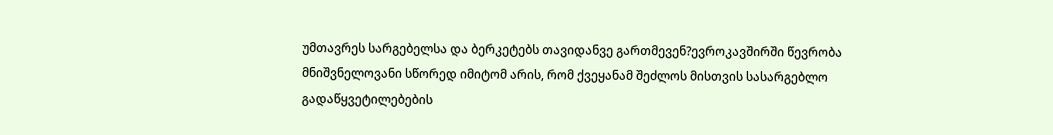უმთავრეს სარგებელსა და ბერკეტებს თავიდანვე გართმევენ?ევროკავშირში წევრობა მნიშვნელოვანი სწორედ იმიტომ არის, რომ ქვეყანამ შეძლოს მისთვის სასარგებლო გადაწყვეტილებების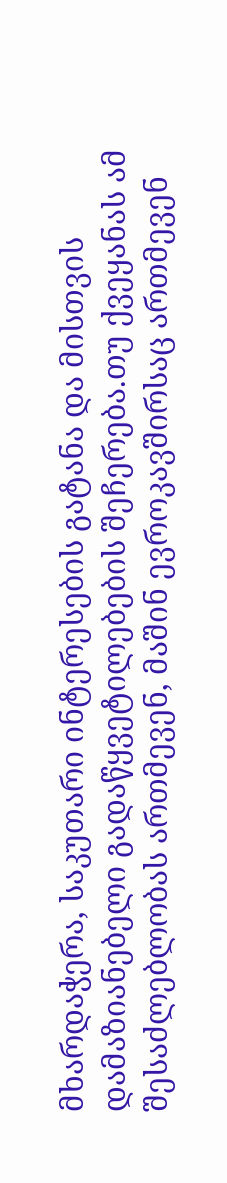მხარდაჭერა, საკუთარი ინტერესების გატანა და მისთვის დამაზიანებელი გადაწყვეტილებების შეჩერება.თუ ქვეყანას ამ შესაძლებლობას ართმევენ, მაშინ ევროკავშირსაც ართმევენ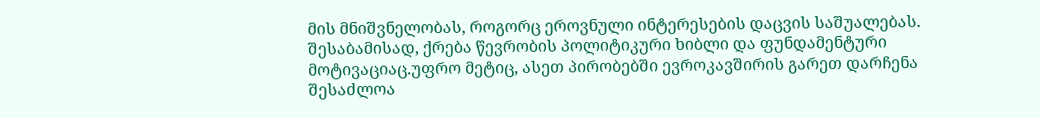მის მნიშვნელობას, როგორც ეროვნული ინტერესების დაცვის საშუალებას. შესაბამისად, ქრება წევრობის პოლიტიკური ხიბლი და ფუნდამენტური მოტივაციაც.უფრო მეტიც, ასეთ პირობებში ევროკავშირის გარეთ დარჩენა შესაძლოა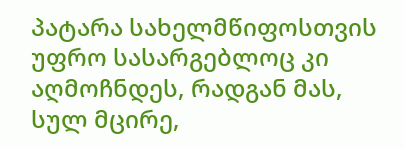პატარა სახელმწიფოსთვის უფრო სასარგებლოც კი აღმოჩნდეს, რადგან მას, სულ მცირე,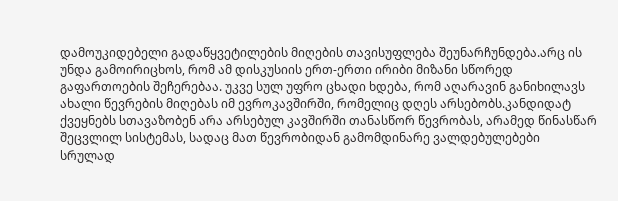დამოუკიდებელი გადაწყვეტილების მიღების თავისუფლება შეუნარჩუნდება.არც ის უნდა გამოირიცხოს, რომ ამ დისკუსიის ერთ-ერთი ირიბი მიზანი სწორედ გაფართოების შეჩერებაა. უკვე სულ უფრო ცხადი ხდება, რომ აღარავინ განიხილავს ახალი წევრების მიღებას იმ ევროკავშირში, რომელიც დღეს არსებობს.კანდიდატ ქვეყნებს სთავაზობენ არა არსებულ კავშირში თანასწორ წევრობას, არამედ წინასწარ შეცვლილ სისტემას, სადაც მათ წევრობიდან გამომდინარე ვალდებულებები სრულად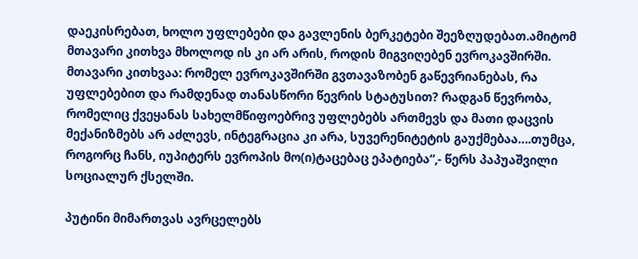დაეკისრებათ, ხოლო უფლებები და გავლენის ბერკეტები შეეზღუდებათ.ამიტომ მთავარი კითხვა მხოლოდ ის კი არ არის, როდის მიგვიღებენ ევროკავშირში. მთავარი კითხვაა: რომელ ევროკავშირში გვთავაზობენ გაწევრიანებას, რა უფლებებით და რამდენად თანასწორი წევრის სტატუსით? რადგან წევრობა, რომელიც ქვეყანას სახელმწიფოებრივ უფლებებს ართმევს და მათი დაცვის მექანიზმებს არ აძლევს, ინტეგრაცია კი არა, სუვერენიტეტის გაუქმებაა….თუმცა, როგორც ჩანს, იუპიტერს ევროპის მო(ი)ტაცებაც ეპატიება“,- წერს პაპუაშვილი სოციალურ ქსელში.

პუტინი მიმართვას ავრცელებს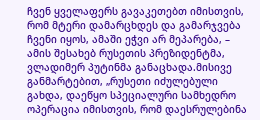ჩვენ ყველაფერს გავაკეთებთ იმისთვის, რომ მტერი დამარცხდეს და გამარჯვება ჩვენი იყოს, ამაში ეჭვი არ მეპარება, –  ამის შესახებ რუსეთის პრეზიდენტმა, ვლადიმერ პუტინმა განაცხადა.მისივე განმარტებით, „რუსეთი იძულებული გახდა, დაეწყო სპეციალური სამხედრო ოპერაცია იმისთვის, რომ დაესრულებინა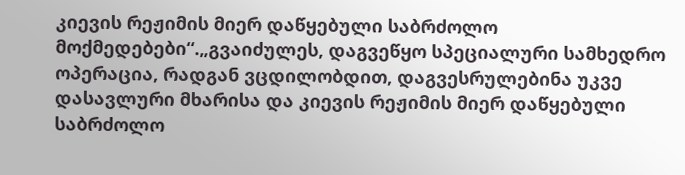კიევის რეჟიმის მიერ დაწყებული საბრძოლო მოქმედებები“.„გვაიძულეს, დაგვეწყო სპეციალური სამხედრო ოპერაცია, რადგან ვცდილობდით, დაგვესრულებინა უკვე დასავლური მხარისა და კიევის რეჟიმის მიერ დაწყებული საბრძოლო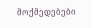მოქმედებები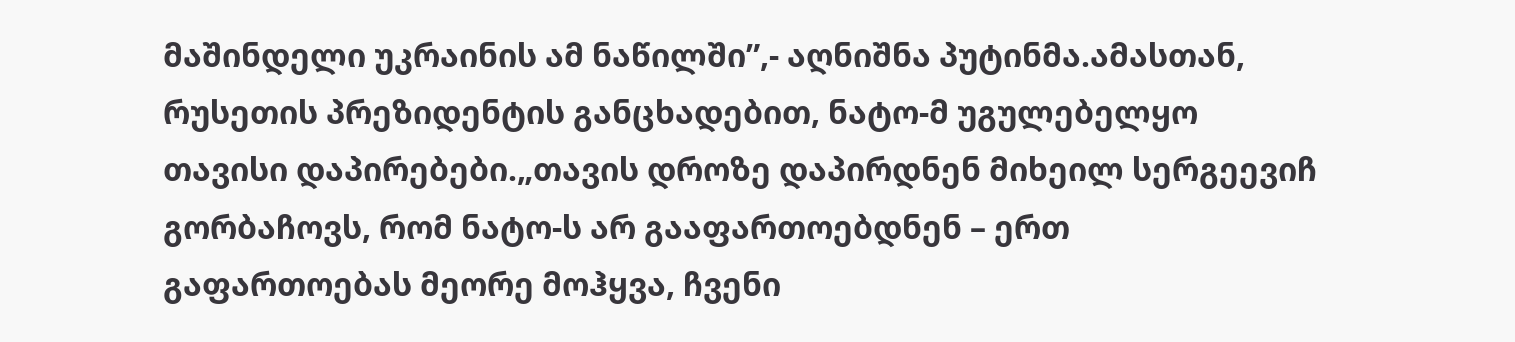მაშინდელი უკრაინის ამ ნაწილში”,- აღნიშნა პუტინმა.ამასთან, რუსეთის პრეზიდენტის განცხადებით, ნატო-მ უგულებელყო თავისი დაპირებები.„თავის დროზე დაპირდნენ მიხეილ სერგეევიჩ გორბაჩოვს, რომ ნატო-ს არ გააფართოებდნენ – ერთ გაფართოებას მეორე მოჰყვა, ჩვენი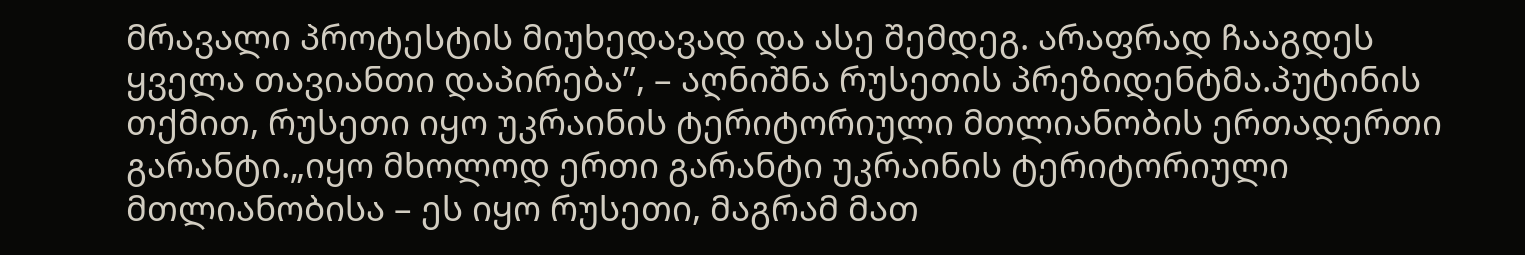მრავალი პროტესტის მიუხედავად და ასე შემდეგ. არაფრად ჩააგდეს ყველა თავიანთი დაპირება”, – აღნიშნა რუსეთის პრეზიდენტმა.პუტინის თქმით, რუსეთი იყო უკრაინის ტერიტორიული მთლიანობის ერთადერთი გარანტი.„იყო მხოლოდ ერთი გარანტი უკრაინის ტერიტორიული მთლიანობისა – ეს იყო რუსეთი, მაგრამ მათ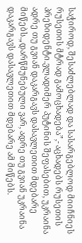საჭიროდ, შესაძლებლად და სასარგებლოდ მიიჩნიეს რუსეთის მტრად გამოცხადება”,- აცხადებს რუსეთის პრეზიდენტი.ვლადიმერ პუტინის შეფასებით, უკრაინა ადრე თუ გვიან დაკარგავს დასავლეთით მდებარე მიწებს.„დარწმუნებული ვარ, ადრე თუ გვიან უკრაინა დაკარგავს დასავლეთით მდებარე ამ მიწებს.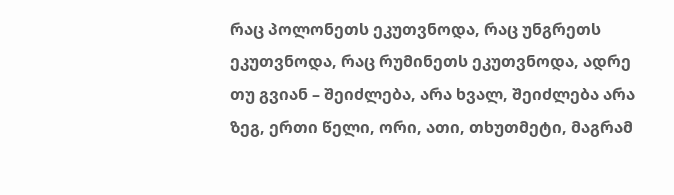რაც პოლონეთს ეკუთვნოდა, რაც უნგრეთს ეკუთვნოდა, რაც რუმინეთს ეკუთვნოდა, ადრე თუ გვიან – შეიძლება, არა ხვალ, შეიძლება არა ზეგ, ერთი წელი, ორი, ათი, თხუთმეტი, მაგრამ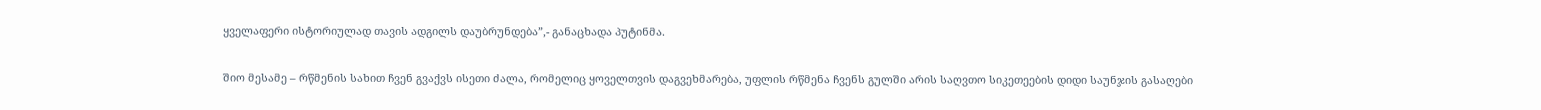ყველაფერი ისტორიულად თავის ადგილს დაუბრუნდება”,- განაცხადა პუტინმა.

შიო მესამე – რწმენის სახით ჩვენ გვაქვს ისეთი ძალა, რომელიც ყოველთვის დაგვეხმარება, უფლის რწმენა ჩვენს გულში არის საღვთო სიკეთეების დიდი საუნჯის გასაღები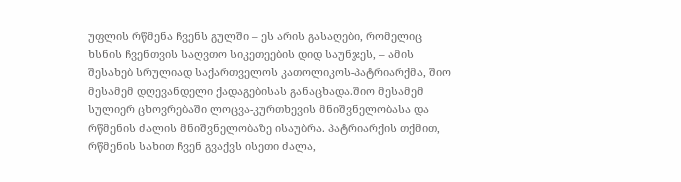უფლის რწმენა ჩვენს გულში – ეს არის გასაღები, რომელიც ხსნის ჩვენთვის საღვთო სიკეთეების დიდ საუნჯეს, – ამის შესახებ სრულიად საქართველოს კათოლიკოს-პატრიარქმა, შიო მესამემ დღევანდელი ქადაგებისას განაცხადა.შიო მესამემ სულიერ ცხოვრებაში ლოცვა-კურთხევის მნიშვნელობასა და რწმენის ძალის მნიშვნელობაზე ისაუბრა. პატრიარქის თქმით, რწმენის სახით ჩვენ გვაქვს ისეთი ძალა,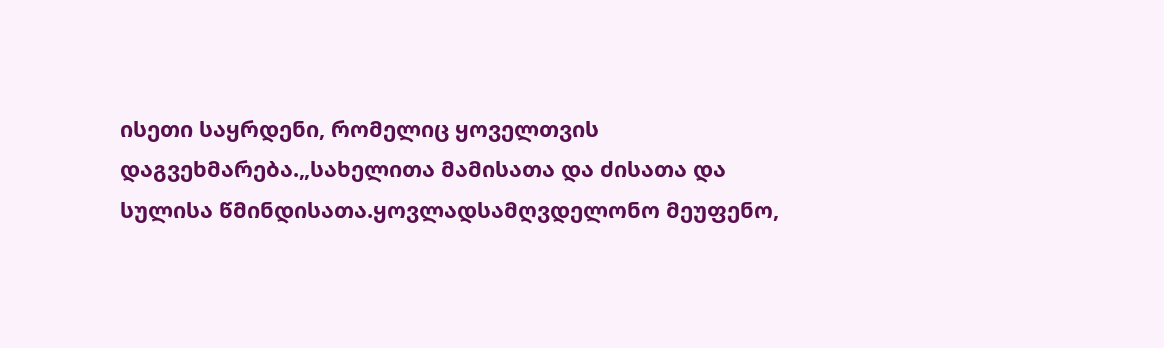ისეთი საყრდენი, რომელიც ყოველთვის დაგვეხმარება.„სახელითა მამისათა და ძისათა და სულისა წმინდისათა.ყოვლადსამღვდელონო მეუფენო,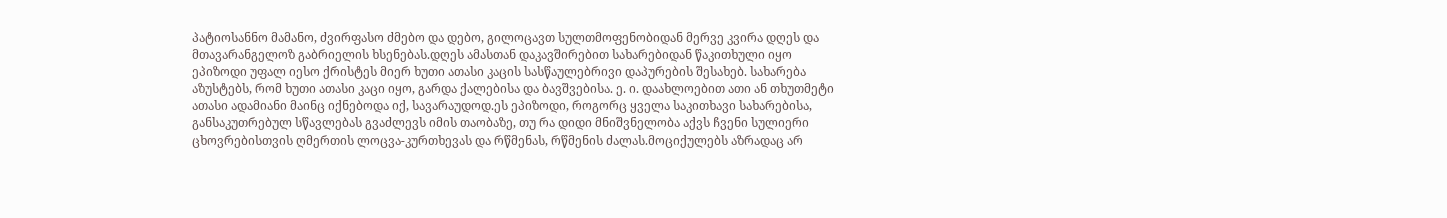პატიოსანნო მამანო, ძვირფასო ძმებო და დებო, გილოცავთ სულთმოფენობიდან მერვე კვირა დღეს და მთავარანგელოზ გაბრიელის ხსენებას.დღეს ამასთან დაკავშირებით სახარებიდან წაკითხული იყო ეპიზოდი უფალ იესო ქრისტეს მიერ ხუთი ათასი კაცის სასწაულებრივი დაპურების შესახებ. სახარება აზუსტებს, რომ ხუთი ათასი კაცი იყო, გარდა ქალებისა და ბავშვებისა. ე. ი. დაახლოებით ათი ან თხუთმეტი ათასი ადამიანი მაინც იქნებოდა იქ, სავარაუდოდ.ეს ეპიზოდი, როგორც ყველა საკითხავი სახარებისა, განსაკუთრებულ სწავლებას გვაძლევს იმის თაობაზე, თუ რა დიდი მნიშვნელობა აქვს ჩვენი სულიერი ცხოვრებისთვის ღმერთის ლოცვა-კურთხევას და რწმენას, რწმენის ძალას.მოციქულებს აზრადაც არ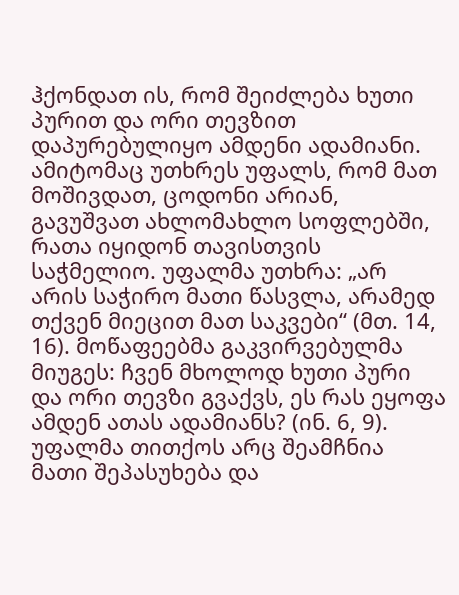ჰქონდათ ის, რომ შეიძლება ხუთი პურით და ორი თევზით დაპურებულიყო ამდენი ადამიანი. ამიტომაც უთხრეს უფალს, რომ მათ მოშივდათ, ცოდონი არიან, გავუშვათ ახლომახლო სოფლებში, რათა იყიდონ თავისთვის საჭმელიო. უფალმა უთხრა: „არ არის საჭირო მათი წასვლა, არამედ თქვენ მიეცით მათ საკვები“ (მთ. 14, 16). მოწაფეებმა გაკვირვებულმა მიუგეს: ჩვენ მხოლოდ ხუთი პური და ორი თევზი გვაქვს, ეს რას ეყოფა ამდენ ათას ადამიანს? (ინ. 6, 9). უფალმა თითქოს არც შეამჩნია მათი შეპასუხება და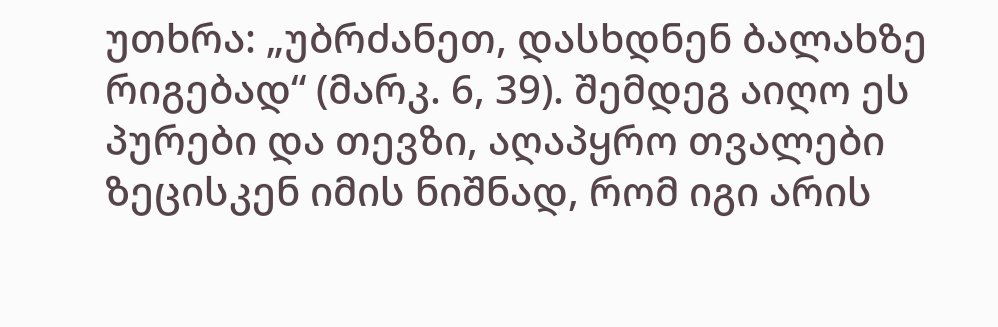უთხრა: „უბრძანეთ, დასხდნენ ბალახზე რიგებად“ (მარკ. 6, 39). შემდეგ აიღო ეს პურები და თევზი, აღაპყრო თვალები ზეცისკენ იმის ნიშნად, რომ იგი არის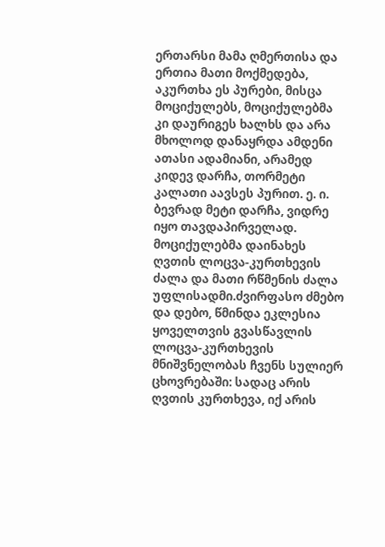ერთარსი მამა ღმერთისა და ერთია მათი მოქმედება, აკურთხა ეს პურები, მისცა მოციქულებს, მოციქულებმა კი დაურიგეს ხალხს და არა მხოლოდ დანაყრდა ამდენი ათასი ადამიანი, არამედ კიდევ დარჩა, თორმეტი კალათი აავსეს პურით. ე. ი. ბევრად მეტი დარჩა, ვიდრე იყო თავდაპირველად. მოციქულებმა დაინახეს ღვთის ლოცვა-კურთხევის ძალა და მათი რწმენის ძალა უფლისადმი.ძვირფასო ძმებო და დებო, წმინდა ეკლესია ყოველთვის გვასწავლის ლოცვა-კურთხევის მნიშვნელობას ჩვენს სულიერ ცხოვრებაში: სადაც არის ღვთის კურთხევა, იქ არის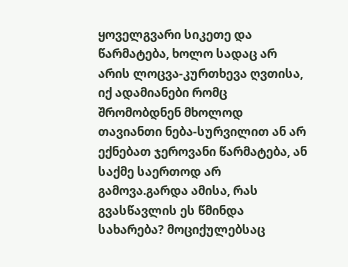ყოველგვარი სიკეთე და წარმატება, ხოლო სადაც არ არის ლოცვა-კურთხევა ღვთისა, იქ ადამიანები რომც შრომობდნენ მხოლოდ თავიანთი ნება-სურვილით ან არ ექნებათ ჯეროვანი წარმატება, ან საქმე საერთოდ არ გამოვა.გარდა ამისა, რას გვასწავლის ეს წმინდა სახარება? მოციქულებსაც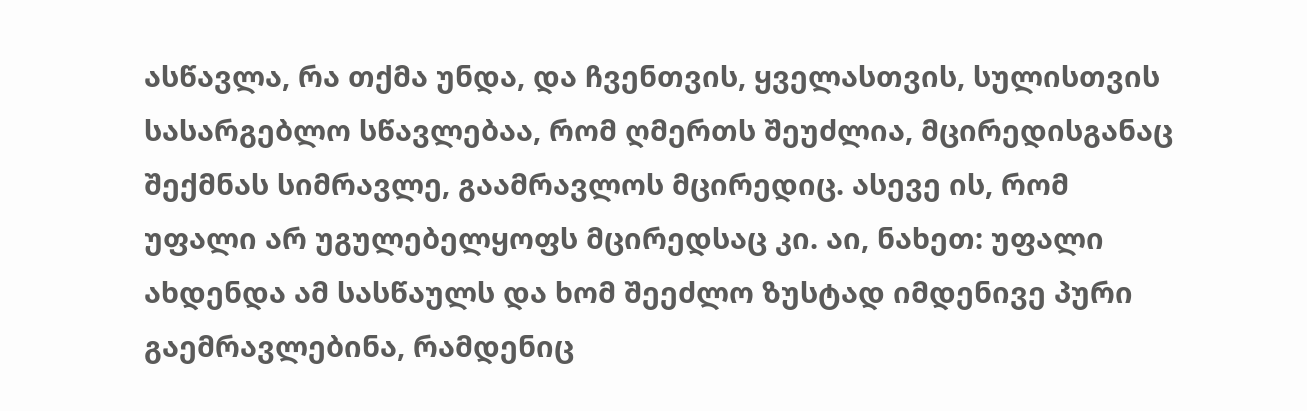ასწავლა, რა თქმა უნდა, და ჩვენთვის, ყველასთვის, სულისთვის სასარგებლო სწავლებაა, რომ ღმერთს შეუძლია, მცირედისგანაც შექმნას სიმრავლე, გაამრავლოს მცირედიც. ასევე ის, რომ უფალი არ უგულებელყოფს მცირედსაც კი. აი, ნახეთ: უფალი ახდენდა ამ სასწაულს და ხომ შეეძლო ზუსტად იმდენივე პური გაემრავლებინა, რამდენიც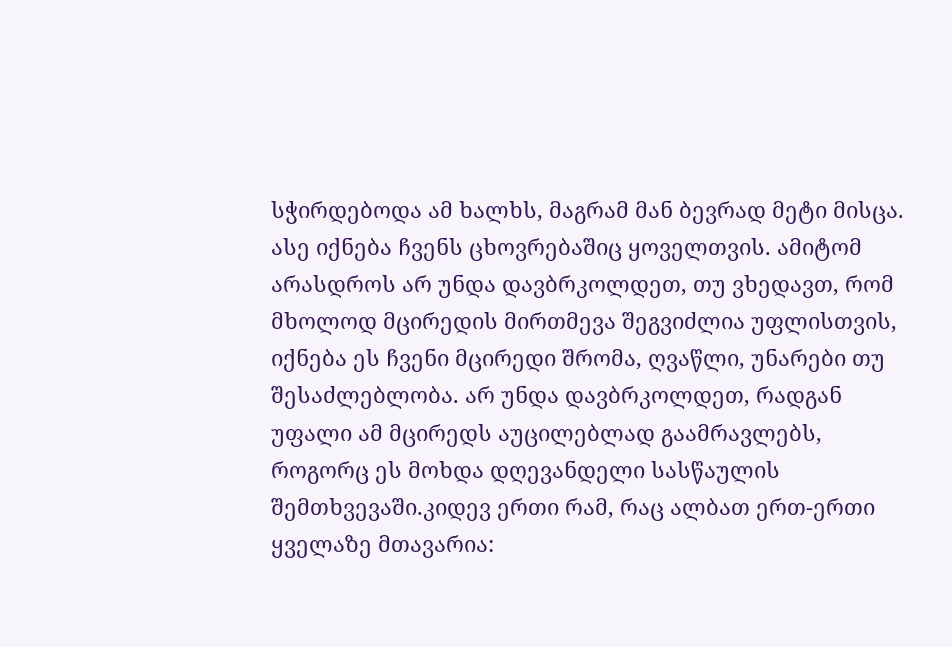სჭირდებოდა ამ ხალხს, მაგრამ მან ბევრად მეტი მისცა. ასე იქნება ჩვენს ცხოვრებაშიც ყოველთვის. ამიტომ არასდროს არ უნდა დავბრკოლდეთ, თუ ვხედავთ, რომ მხოლოდ მცირედის მირთმევა შეგვიძლია უფლისთვის, იქნება ეს ჩვენი მცირედი შრომა, ღვაწლი, უნარები თუ შესაძლებლობა. არ უნდა დავბრკოლდეთ, რადგან უფალი ამ მცირედს აუცილებლად გაამრავლებს, როგორც ეს მოხდა დღევანდელი სასწაულის შემთხვევაში.კიდევ ერთი რამ, რაც ალბათ ერთ-ერთი ყველაზე მთავარია: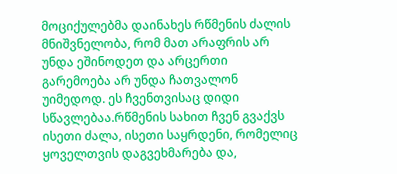მოციქულებმა დაინახეს რწმენის ძალის მნიშვნელობა, რომ მათ არაფრის არ უნდა ეშინოდეთ და არცერთი გარემოება არ უნდა ჩათვალონ უიმედოდ. ეს ჩვენთვისაც დიდი სწავლებაა.რწმენის სახით ჩვენ გვაქვს ისეთი ძალა, ისეთი საყრდენი, რომელიც ყოველთვის დაგვეხმარება და,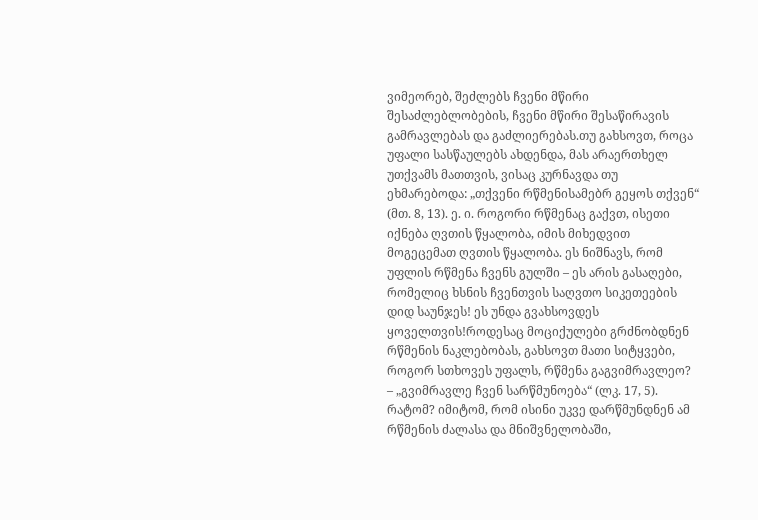ვიმეორებ, შეძლებს ჩვენი მწირი შესაძლებლობების, ჩვენი მწირი შესაწირავის გამრავლებას და გაძლიერებას.თუ გახსოვთ, როცა უფალი სასწაულებს ახდენდა, მას არაერთხელ უთქვამს მათთვის, ვისაც კურნავდა თუ ეხმარებოდა: „თქვენი რწმენისამებრ გეყოს თქვენ“ (მთ. 8, 13). ე. ი. როგორი რწმენაც გაქვთ, ისეთი იქნება ღვთის წყალობა, იმის მიხედვით მოგეცემათ ღვთის წყალობა. ეს ნიშნავს, რომ უფლის რწმენა ჩვენს გულში – ეს არის გასაღები, რომელიც ხსნის ჩვენთვის საღვთო სიკეთეების დიდ საუნჯეს! ეს უნდა გვახსოვდეს ყოველთვის!როდესაც მოციქულები გრძნობდნენ რწმენის ნაკლებობას, გახსოვთ მათი სიტყვები, როგორ სთხოვეს უფალს, რწმენა გაგვიმრავლეო? – „გვიმრავლე ჩვენ სარწმუნოება“ (ლკ. 17, 5). რატომ? იმიტომ, რომ ისინი უკვე დარწმუნდნენ ამ რწმენის ძალასა და მნიშვნელობაში,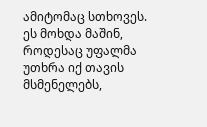ამიტომაც სთხოვეს. ეს მოხდა მაშინ, როდესაც უფალმა უთხრა იქ თავის მსმენელებს,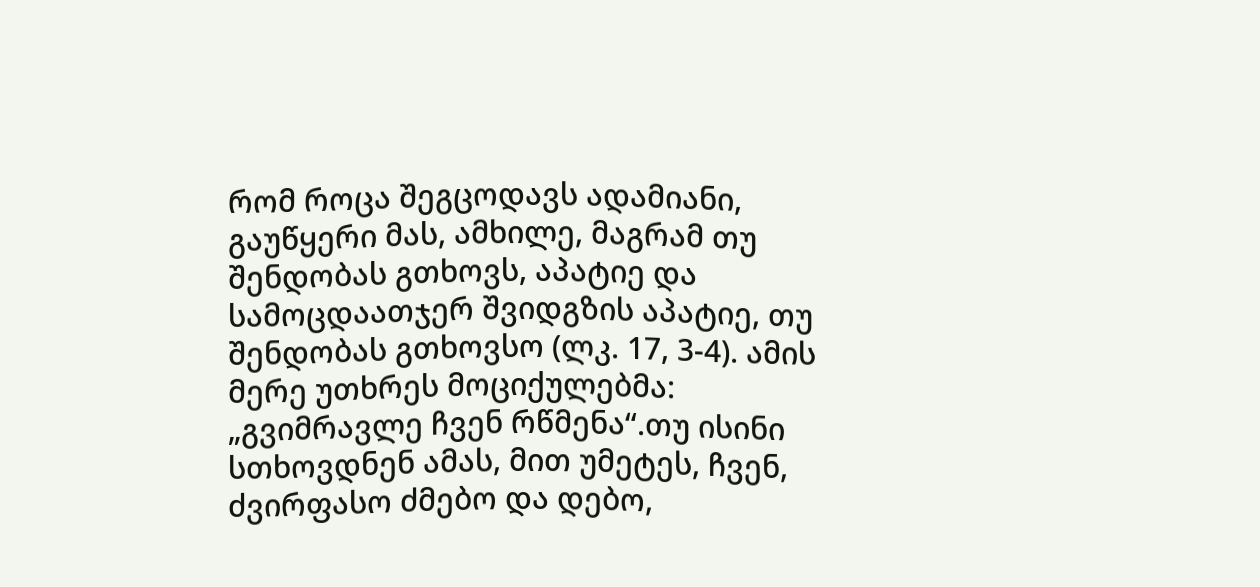რომ როცა შეგცოდავს ადამიანი, გაუწყერი მას, ამხილე, მაგრამ თუ შენდობას გთხოვს, აპატიე და სამოცდაათჯერ შვიდგზის აპატიე, თუ შენდობას გთხოვსო (ლკ. 17, 3-4). ამის მერე უთხრეს მოციქულებმა: „გვიმრავლე ჩვენ რწმენა“.თუ ისინი სთხოვდნენ ამას, მით უმეტეს, ჩვენ, ძვირფასო ძმებო და დებო,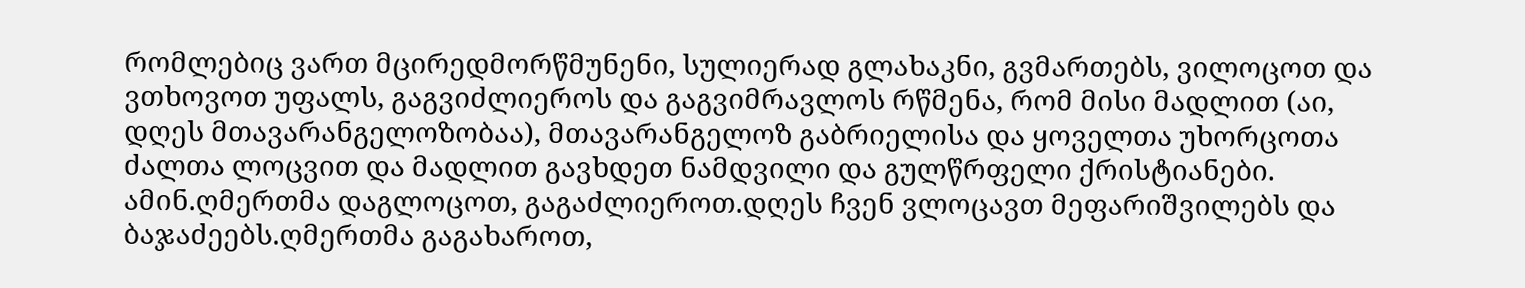რომლებიც ვართ მცირედმორწმუნენი, სულიერად გლახაკნი, გვმართებს, ვილოცოთ და ვთხოვოთ უფალს, გაგვიძლიეროს და გაგვიმრავლოს რწმენა, რომ მისი მადლით (აი, დღეს მთავარანგელოზობაა), მთავარანგელოზ გაბრიელისა და ყოველთა უხორცოთა ძალთა ლოცვით და მადლით გავხდეთ ნამდვილი და გულწრფელი ქრისტიანები. ამინ.ღმერთმა დაგლოცოთ, გაგაძლიეროთ.დღეს ჩვენ ვლოცავთ მეფარიშვილებს და ბაჯაძეებს.ღმერთმა გაგახაროთ,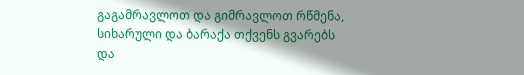გაგამრავლოთ და გიმრავლოთ რწმენა, სიხარული და ბარაქა თქვენს გვარებს და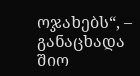ოჯახებს“, – განაცხადა შიო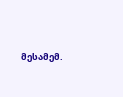მესამემ.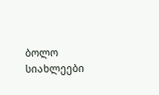ბოლო სიახლეები